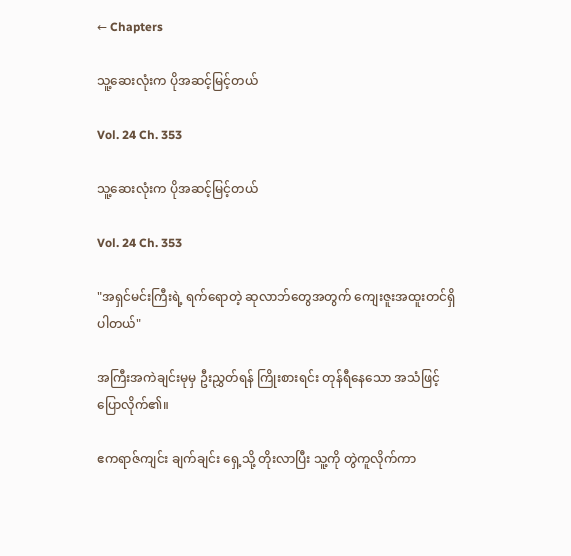← Chapters

သူ့ဆေးလုံးက ပိုအဆင့်မြင့်တယ်

Vol. 24 Ch. 353

သူ့ဆေးလုံးက ပိုအဆင့်မြင့်တယ်

Vol. 24 Ch. 353

"အရှင်မင်းကြီးရဲ့ ရက်ရောတဲ့ ဆုလာဘ်တွေအတွက် ကျေးဇူးအထူးတင်ရှိပါတယ်"

အကြီးအကဲချင်းမုမှ ဦးညွှတ်ရန် ကြိုးစားရင်း တုန်ရီနေသော အသံဖြင့် ပြောလိုက်၏။

ဧကရာဇ်ကျင်း ချက်ချင်း ရှေ့သို့ တိုးလာပြီး သူ့ကို တွဲကူလိုက်ကာ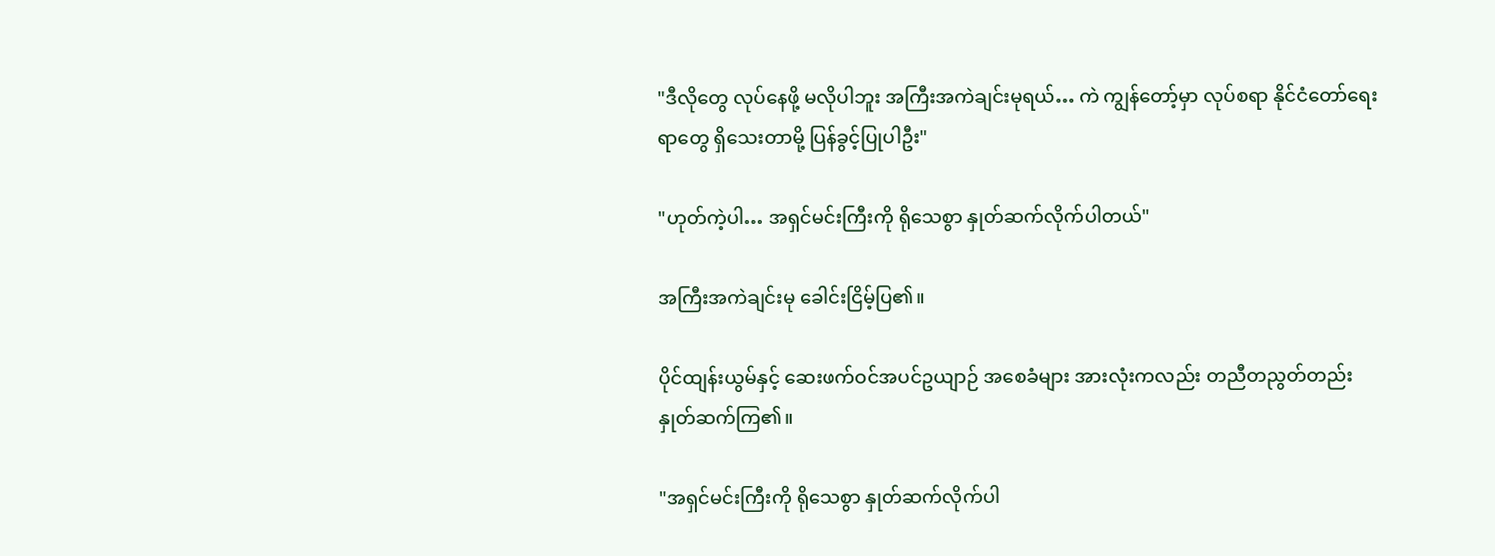"ဒီလိုတွေ လုပ်နေဖို့ မလိုပါဘူး အကြီးအကဲချင်းမုရယ်… ကဲ ကျွန်တော့်မှာ လုပ်စရာ နိုင်ငံတော်ရေးရာတွေ ရှိသေးတာမို့ ပြန်ခွင့်ပြုပါဦး"

"ဟုတ်ကဲ့ပါ… အရှင်မင်းကြီးကို ရိုသေစွာ နှုတ်ဆက်လိုက်ပါတယ်"

အကြီးအကဲချင်းမု ခေါင်းငြိမ့်ပြ၏။

ပိုင်ထျန်းယွမ်နှင့် ဆေးဖက်ဝင်အပင်ဥယျာဉ် အစေခံများ အားလုံးကလည်း တညီတညွတ်တည်း နှုတ်ဆက်ကြ၏။

"အရှင်မင်းကြီးကို ရိုသေစွာ နှုတ်ဆက်လိုက်ပါ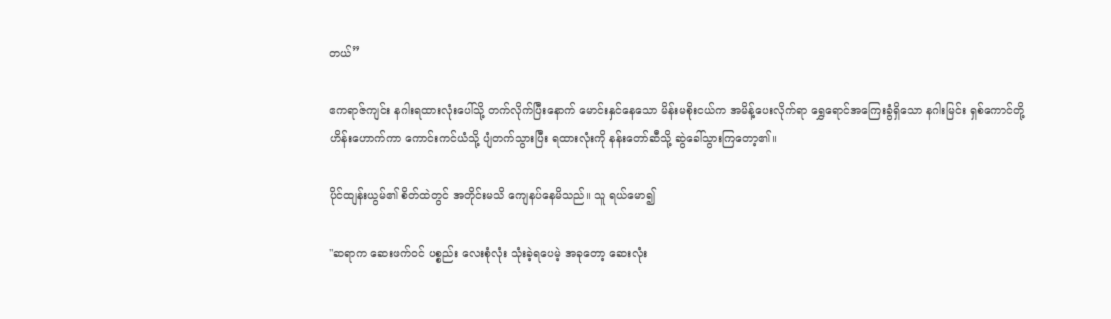တယ်”

ဧကရာဇ်ကျင်း နဂါးရထားလုံးပေါ်သို့ တက်လိုက်ပြီးနောက် မောင်းနှင်နေသော မိန်းမစိုးငယ်က အမိန့်ပေးလိုက်ရာ ရွှေရောင်အကြေးခွံရှိသော နဂါးမြင်း ရှစ်ကောင်တို့ ဟိန်းဟောက်ကာ ကောင်းကင်ယံသို့ ပျံတက်သွားပြီး ရထားလုံးကို နန်းတော်ဆီသို့ ဆွဲခေါ်သွားကြတော့၏။

ပိုင်ထျန်းယွမ်၏ စိတ်ထဲတွင် အတိုင်းမသိ ကျေနပ်နေမိသည်။ သူ ရယ်မော၍

"ဆရာက ဆေးဖက်ဝင် ပစ္စည်း လေးစုံလုံး သုံးခဲ့ရပေမဲ့ အခုတော့ ဆေးလုံး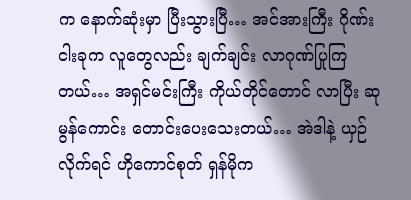က နောက်ဆုံးမှာ ပြီးသွားပြီ… အင်အားကြီး ဂိုဏ်းငါးခုက လူတွေလည်း ချက်ချင်း လာဂုဏ်ပြုကြတယ်… အရှင်မင်းကြီး ကိုယ်တိုင်တောင် လာပြီး ဆုမွန်ကောင်း တောင်းပေးသေးတယ်… အဲဒါနဲ့ ယှဉ်လိုက်ရင် ဟိုကောင်စုတ် ရှန်မိုက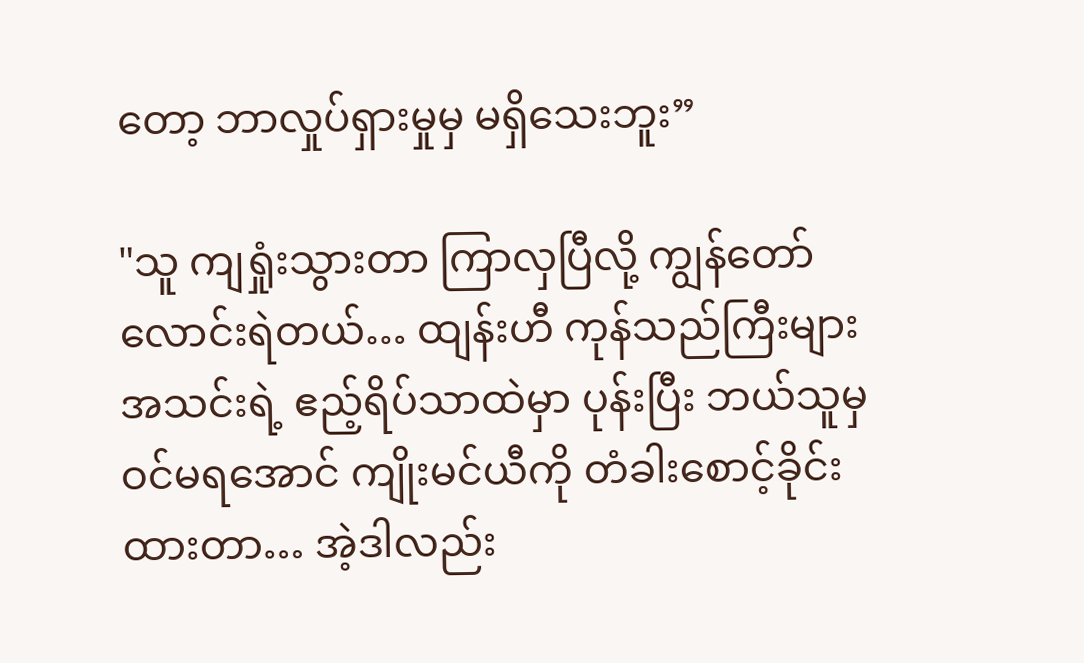တော့ ဘာလှုပ်ရှားမှုမှ မရှိသေးဘူး”

"သူ ကျရှုံးသွားတာ ကြာလှပြီလို့ ကျွန်တော် လောင်းရဲတယ်… ထျန်းဟီ ကုန်သည်ကြီးများအသင်းရဲ့ ဧည့်ရိပ်သာထဲမှာ ပုန်းပြီး ဘယ်သူမှ ဝင်မရအောင် ကျိုးမင်ယီကို တံခါးစောင့်ခိုင်းထားတာ… အဲ့ဒါလည်း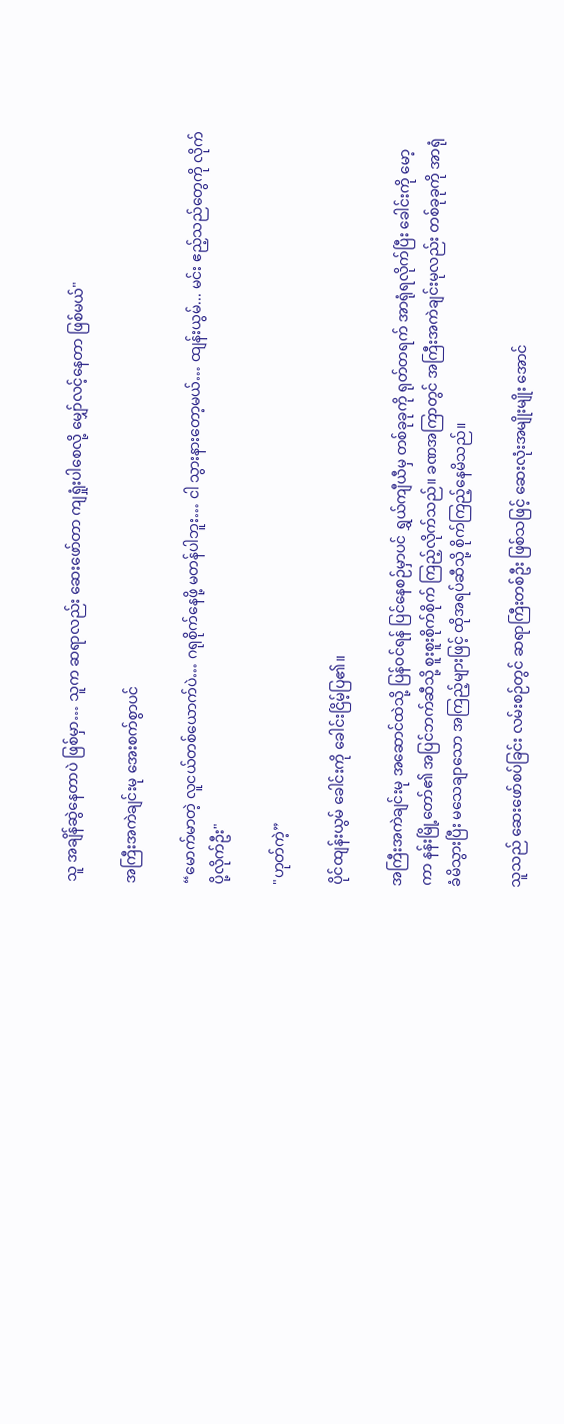သူ အချိန်ဆွဲနေတာပဲ ဖြစ်မှာ… သူက ဆရာလည်း ဆေးဖော်တာ ကျရှုံးပါစေလို့ မျှော်လင့်နေတာ ဖြစ်မယ်"

အကြီးအကဲချင်းမု အေးစက်စွာပင်

“မောက်မာတဲ့ လူငယ်တစ်ယောက်ပဲ… ဂရုစိုက်နေဖို့ မတန်ပါဘူး… ငါ သွားနားတော့မယ်… ထျန်းယွမ်... မင်း ဧည့်သည်တွေကို လိုက်ပို့လိုက်ဦး"

"ဟုတ်ကဲ့”

ပိုင်ထျန်းယွမ် ခေါင်းကို ခေါင်းငြိမ့်ပြ၏။

အကြီးအကဲချင်းမု အဆောင်ထဲသို့ ပြန်ဝင်ရန် ပြင်နေစဉ်မှာပင် ရွှယ်ကျီယီမှ တစ်ခုခုကို ရုတ်တရက် အာရုံရလိုက်ပြီး ခေါင်းကို မော့ကာ နန်းမြို့တော်၏ အပြင်ဘက်ဆီသို့ စူးစူးစိုက်စိုက် ကြည့်လိုက်သည်။ ခဏအကြာတွင် အကြီးအကဲချင်းမုလည်း တစ်ခုခုကို အာရုံခံမိသွားပြီး မသေချာသော အကြည့်များဖြင့် ထိုအရပ်ဆီသို့ စိုက်ကြည့်နေမိသည်။

သူသည် ဆေးဖော်စပ်ခြင်း လမ်းစဉ်တွင် ဆရာကြီးတစ်ဦး ဖြစ်သဖြင့် ဆေးလုံးအမျိုးမျိုး အောင်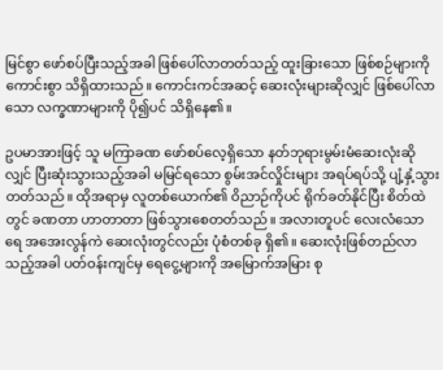မြင်စွာ ဖော်စပ်ပြီးသည့်အခါ ဖြစ်ပေါ်လာတတ်သည့် ထူးခြားသော ဖြစ်စဉ်များကို ကောင်းစွာ သိရှိထားသည်။ ကောင်းကင်အဆင့် ဆေးလုံးများဆိုလျှင် ဖြစ်ပေါ်လာသော လက္ခဏာများကို ပို၍ပင် သိရှိနေ၏။

ဥပမာအားဖြင့် သူ မကြာခဏ ဖော်စပ်လေ့ရှိသော နတ်ဘုရားမွမ်းမံဆေးလုံးဆိုလျှင် ပြီးဆုံးသွားသည့်အခါ မမြင်ရသော စွမ်းအင်လှိုင်းများ အရပ်ရပ်သို့ ပျံ့နှံ့သွားတတ်သည်။ ထိုအရာမှ လူတစ်ယောက်၏ ဝိညာဉ်ကိုပင် ရိုက်ခတ်နိုင်ပြီး စိတ်ထဲတွင် ခဏတာ ဟာတာတာ ဖြစ်သွားစေတတ်သည်။ အလားတူပင် လေးလံသောရေ အအေးလွန်ကဲ ဆေးလုံးတွင်လည်း ပုံစံတစ်ခု ရှိ၏။ ဆေးလုံးဖြစ်တည်လာသည့်အခါ ပတ်ဝန်းကျင်မှ ရေငွေ့များကို အမြောက်အမြား စု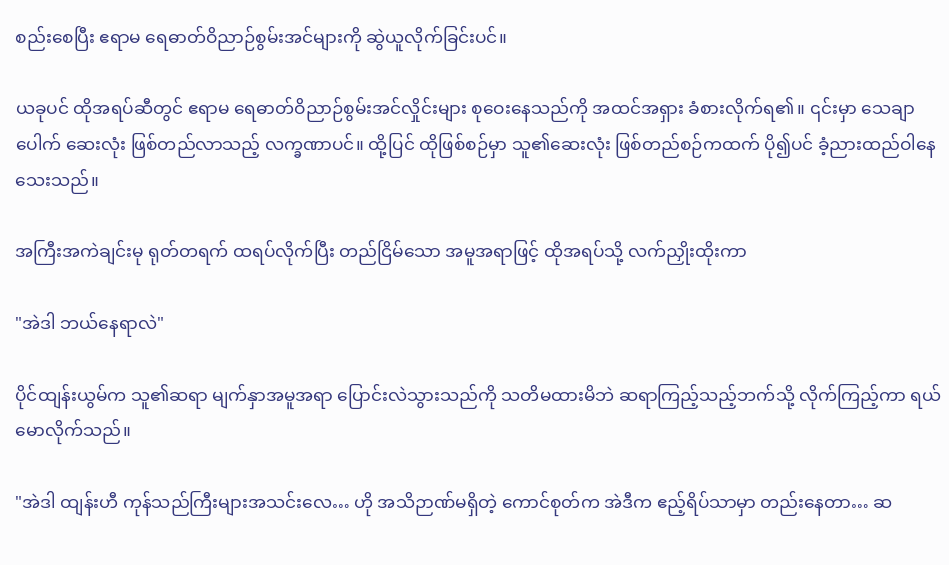စည်းစေပြီး ဧရာမ ရေဓာတ်ဝိညာဉ်စွမ်းအင်များကို ဆွဲယူလိုက်ခြင်းပင်။

ယခုပင် ထိုအရပ်ဆီတွင် ဧရာမ ရေဓာတ်ဝိညာဉ်စွမ်းအင်လှိုင်းများ စုဝေးနေသည်ကို အထင်အရှား ခံစားလိုက်ရ၏။ ၎င်းမှာ သေချာပေါက် ဆေးလုံး ဖြစ်တည်လာသည့် လက္ခဏာပင်။ ထို့ပြင် ထိုဖြစ်စဉ်မှာ သူ၏ဆေးလုံး ဖြစ်တည်စဉ်ကထက် ပို၍ပင် ခံ့ညားထည်ဝါနေသေးသည်။

အကြီးအကဲချင်းမု ရုတ်တရက် ထရပ်လိုက်ပြီး တည်ငြိမ်သော အမူအရာဖြင့် ထိုအရပ်သို့ လက်ညှိုးထိုးကာ

"အဲဒါ ဘယ်နေရာလဲ"

ပိုင်ထျန်းယွမ်က သူ၏ဆရာ မျက်နှာအမူအရာ ပြောင်းလဲသွားသည်ကို သတိမထားမိဘဲ ဆရာကြည့်သည့်ဘက်သို့ လိုက်ကြည့်ကာ ရယ်မောလိုက်သည်။

"အဲဒါ ထျန်းဟီ ကုန်သည်ကြီးများအသင်းလေ… ဟို အသိဉာဏ်မရှိတဲ့ ကောင်စုတ်က အဲဒီက ဧည့်ရိပ်သာမှာ တည်းနေတာ… ဆ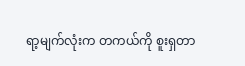ရာ့မျက်လုံးက တကယ်ကို စူးရှတာ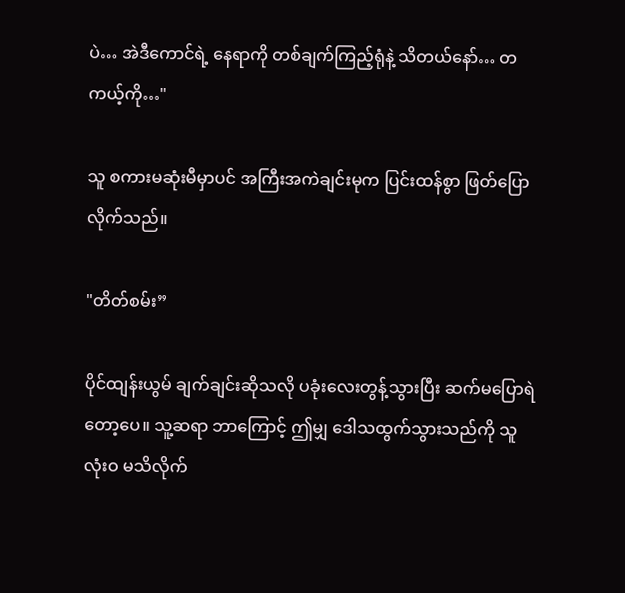ပဲ… အဲဒီကောင်ရဲ့ နေရာကို တစ်ချက်ကြည့်ရုံနဲ့ သိတယ်နော်… တကယ့်ကို…"

သူ စကားမဆုံးမီမှာပင် အကြီးအကဲချင်းမုက ပြင်းထန်စွာ ဖြတ်ပြောလိုက်သည်။

"တိတ်စမ်း”

ပိုင်ထျန်းယွမ် ချက်ချင်းဆိုသလို ပခုံးလေးတွန့်သွားပြီး ဆက်မပြောရဲတော့ပေ။ သူ့ဆရာ ဘာကြောင့် ဤမျှ ဒေါသထွက်သွားသည်ကို သူ လုံးဝ မသိလိုက်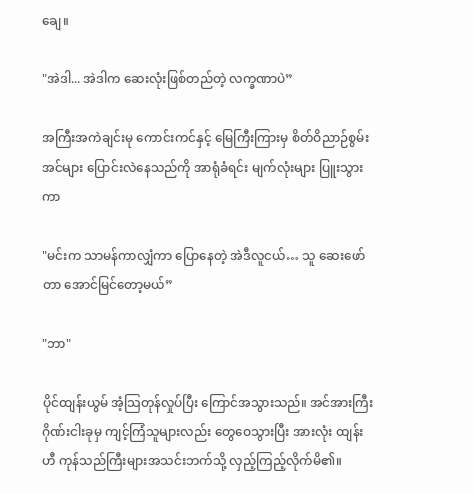ချေ။

"အဲဒါ... အဲဒါက ဆေးလုံးဖြစ်တည်တဲ့ လက္ခဏာပဲ”

အကြီးအကဲချင်းမု ကောင်းကင်နှင့် မြေကြီးကြားမှ စိတ်ဝိညာဉ်စွမ်းအင်များ ပြောင်းလဲနေသည်ကို အာရုံခံရင်း မျက်လုံးများ ပြူးသွားကာ

"မင်းက သာမန်ကာလျှံကာ ပြောနေတဲ့ အဲဒီလူငယ်… သူ ဆေးဖော်တာ အောင်မြင်တော့မယ်”

"ဘာ"

ပိုင်ထျန်းယွမ် အံ့သြတုန်လှုပ်ပြီး ကြောင်အသွားသည်။ အင်အားကြီး ဂိုဏ်းငါးခုမှ ကျင့်ကြံသူများလည်း တွေဝေသွားပြီး အားလုံး ထျန်းဟီ ကုန်သည်ကြီးများအသင်းဘက်သို့ လှည့်ကြည့်လိုက်မိ၏။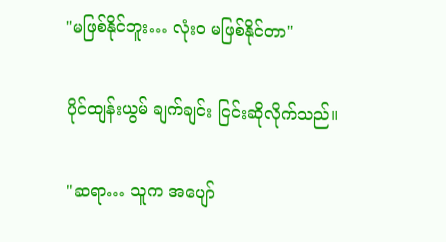"မဖြစ်နိုင်ဘူး… လုံးဝ မဖြစ်နိုင်တာ"

ပိုင်ထျန်းယွမ် ချက်ချင်း ငြင်းဆိုလိုက်သည်။

"ဆရာ… သူက အပျော်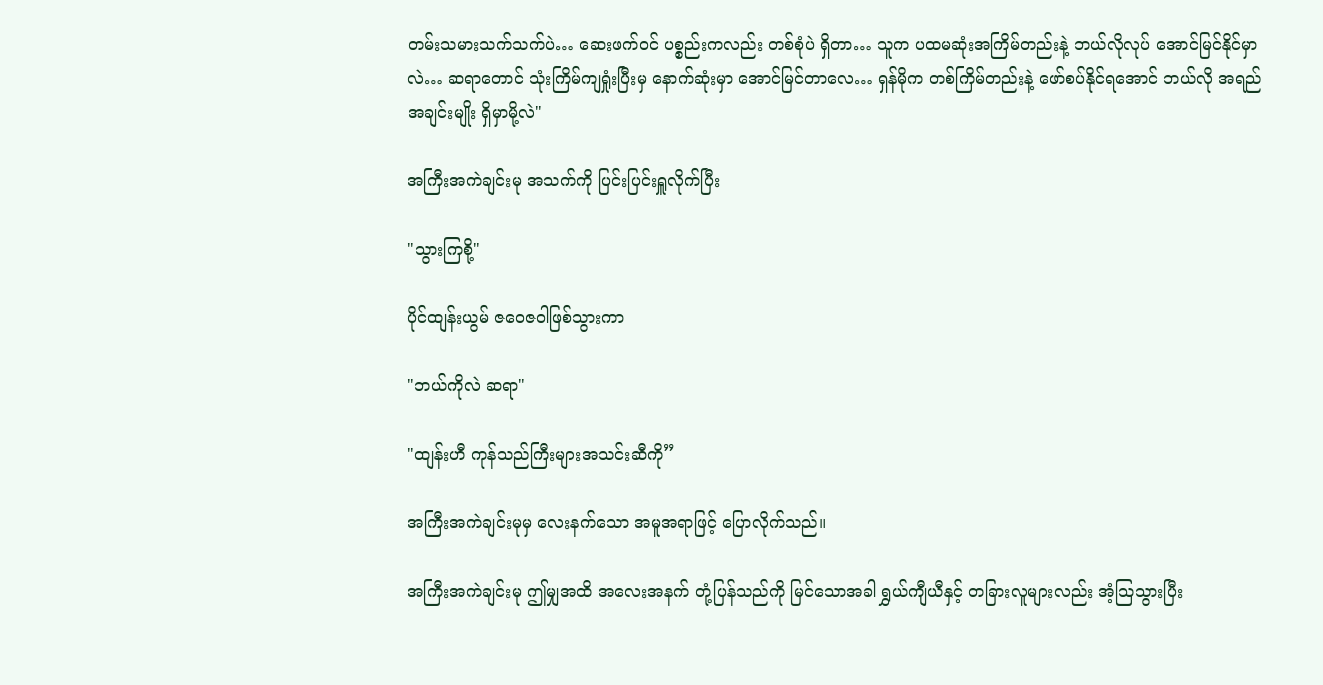တမ်းသမားသက်သက်ပဲ… ဆေးဖက်ဝင် ပစ္စည်းကလည်း တစ်စုံပဲ ရှိတာ… သူက ပထမဆုံးအကြိမ်တည်းနဲ့ ဘယ်လိုလုပ် အောင်မြင်နိုင်မှာလဲ… ဆရာတောင် သုံးကြိမ်ကျရှုံးပြီးမှ နောက်ဆုံးမှာ အောင်မြင်တာလေ… ရှန်မိုက တစ်ကြိမ်တည်းနဲ့ ဖော်စပ်နိုင်ရအောင် ဘယ်လို အရည်အချင်းမျိုး ရှိမှာမို့လဲ"

အကြီးအကဲချင်းမု အသက်ကို ပြင်းပြင်းရှူလိုက်ပြီး

"သွားကြစို့"

ပိုင်ထျန်းယွမ် ဇဝေဇဝါဖြစ်သွားကာ

"ဘယ်ကိုလဲ ဆရာ"

"ထျန်းဟီ ကုန်သည်ကြီးများအသင်းဆီကို”

အကြီးအကဲချင်းမုမှ လေးနက်သော အမူအရာဖြင့် ပြောလိုက်သည်။

အကြီးအကဲချင်းမု ဤမျှအထိ အလေးအနက် တုံ့ပြန်သည်ကို မြင်သောအခါ ရွှယ်ကျီယီနှင့် တခြားလူများလည်း အံ့သြသွားပြီး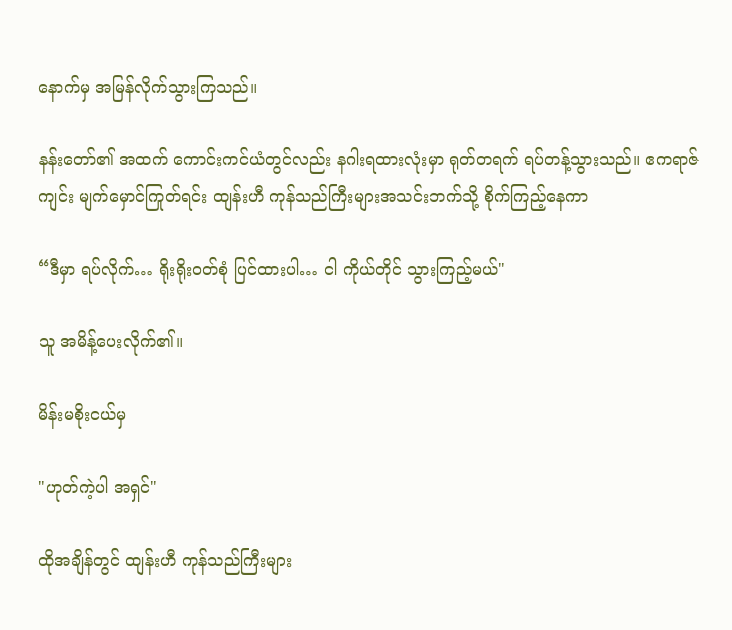နောက်မှ အမြန်လိုက်သွားကြသည်။

နန်းတော်၏ အထက် ကောင်းကင်ယံတွင်လည်း နဂါးရထားလုံးမှာ ရုတ်တရက် ရပ်တန့်သွားသည်။ ဧကရာဇ်ကျင်း မျက်မှောင်ကြုတ်ရင်း ထျန်းဟီ ကုန်သည်ကြီးများအသင်းဘက်သို့ စိုက်ကြည့်နေကာ

“ဒီမှာ ရပ်လိုက်… ရိုးရိုးဝတ်စုံ ပြင်ထားပါ… ငါ ကိုယ်တိုင် သွားကြည့်မယ်"

သူ အမိန့်ပေးလိုက်၏။

မိန်းမစိုးငယ်မှ

"ဟုတ်ကဲ့ပါ အရှင်"

ထိုအချိန်တွင် ထျန်းဟီ ကုန်သည်ကြီးများ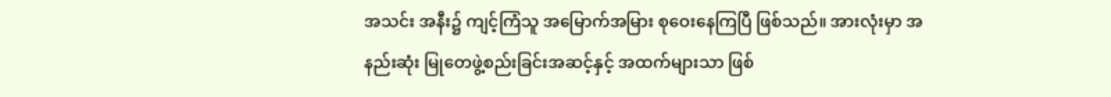အသင်း အနီး၌ ကျင့်ကြံသူ အမြောက်အမြား စုဝေးနေကြပြီ ဖြစ်သည်။ အားလုံးမှာ အနည်းဆုံး မြုတေဖွဲ့စည်းခြင်းအဆင့်နှင့် အထက်များသာ ဖြစ်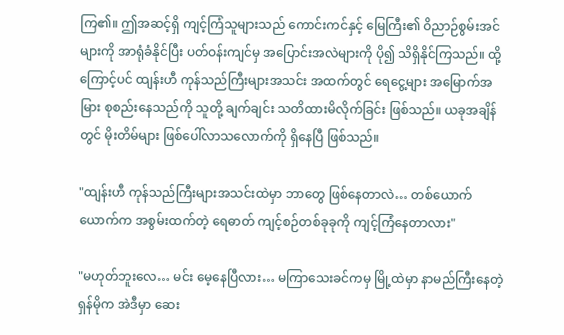ကြ၏။ ဤအဆင့်ရှိ ကျင့်ကြံသူများသည် ကောင်းကင်နှင့် မြေကြီး၏ ဝိညာဉ်စွမ်းအင်များကို အာရုံခံနိုင်ပြီး ပတ်ဝန်းကျင်မှ အပြောင်းအလဲများကို ပို၍ သိရှိနိုင်ကြသည်။ ထို့ကြောင့်ပင် ထျန်းဟီ ကုန်သည်ကြီးများအသင်း အထက်တွင် ရေငွေ့များ အမြောက်အမြား စုစည်းနေသည်ကို သူတို့ ချက်ချင်း သတိထားမိလိုက်ခြင်း ဖြစ်သည်။ ယခုအချိန်တွင် မိုးတိမ်များ ဖြစ်ပေါ်လာသလောက်ကို ရှိနေပြီ ဖြစ်သည်။

"ထျန်းဟီ ကုန်သည်ကြီးများအသင်းထဲမှာ ဘာတွေ ဖြစ်နေတာလဲ… တစ်ယောက်ယောက်က အစွမ်းထက်တဲ့ ရေဓာတ် ကျင့်စဉ်တစ်ခုခုကို ကျင့်ကြံနေတာလား"

"မဟုတ်ဘူးလေ… မင်း မေ့နေပြီလား… မကြာသေးခင်ကမှ မြို့ထဲမှာ နာမည်ကြီးနေတဲ့ ရှန်မိုက အဲဒီမှာ ဆေး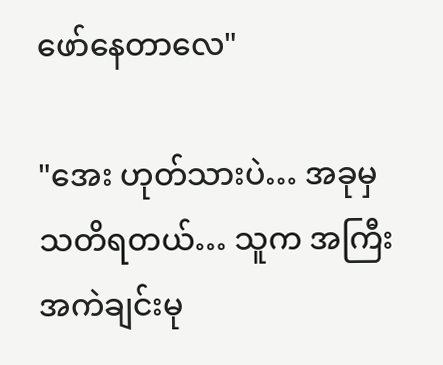ဖော်နေတာလေ"

"အေး ဟုတ်သားပဲ… အခုမှ သတိရတယ်… သူက အကြီးအကဲချင်းမု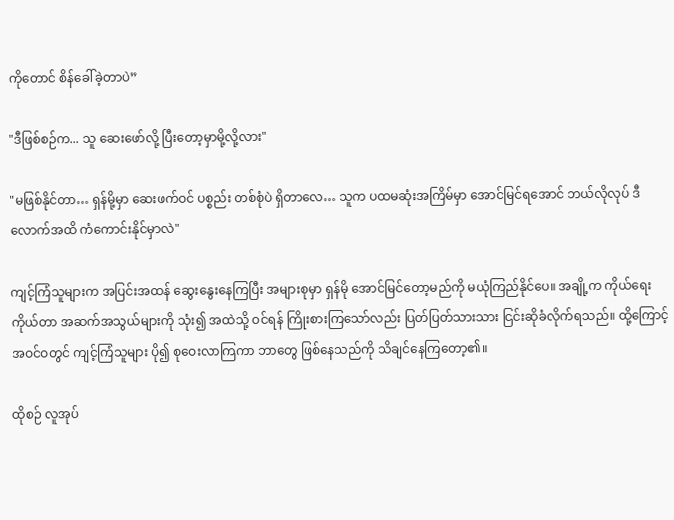ကိုတောင် စိန်ခေါ်ခဲ့တာပဲ”

"ဒီဖြစ်စဉ်က... သူ ဆေးဖော်လို့ ပြီးတော့မှာမို့လို့လား"

"မဖြစ်နိုင်တာ… ရှန်မို့မှာ ဆေးဖက်ဝင် ပစ္စည်း တစ်စုံပဲ ရှိတာလေ… သူက ပထမဆုံးအကြိမ်မှာ အောင်မြင်ရအောင် ဘယ်လိုလုပ် ဒီလောက်အထိ ကံကောင်းနိုင်မှာလဲ"

ကျင့်ကြံသူများက အပြင်းအထန် ဆွေးနွေးနေကြပြီး အများစုမှာ ရှန်မို အောင်မြင်တော့မည်ကို မယုံကြည်နိုင်ပေ။ အချို့က ကိုယ်ရေးကိုယ်တာ အဆက်အသွယ်များကို သုံး၍ အထဲသို့ ဝင်ရန် ကြိုးစားကြသော်လည်း ပြတ်ပြတ်သားသား ငြင်းဆိုခံလိုက်ရသည်။ ထို့ကြောင့် အဝင်ဝတွင် ကျင့်ကြံသူများ ပို၍ စုဝေးလာကြကာ ဘာတွေ ဖြစ်နေသည်ကို သိချင်နေကြတော့၏။

ထိုစဉ် လူအုပ်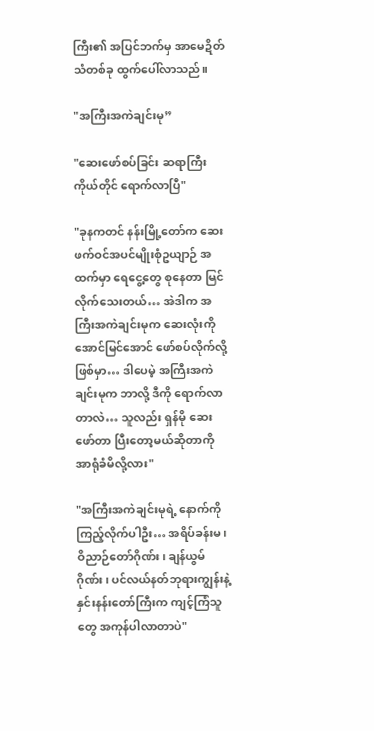ကြီး၏ အပြင်ဘက်မှ အာမေဍိတ်သံတစ်ခု ထွက်ပေါ်လာသည်။

"အကြီးအကဲချင်းမု”

"ဆေးဖော်စပ်ခြင်း ဆရာကြီး ကိုယ်တိုင် ရောက်လာပြီ"

"ခုနကတင် နန်းမြို့တော်က ဆေးဖက်ဝင်အပင်မျိုးစုံဥယျာဉ် အထက်မှာ ရေငွေ့တွေ စုနေတာ မြင်လိုက်သေးတယ်… အဲဒါက အကြီးအကဲချင်းမုက ဆေးလုံးကို အောင်မြင်အောင် ဖော်စပ်လိုက်လို့ ဖြစ်မှာ… ဒါပေမဲ့ အကြီးအကဲချင်းမုက ဘာလို့ ဒီကို ရောက်လာတာလဲ… သူလည်း ရှန်မို ဆေးဖော်တာ ပြီးတော့မယ်ဆိုတာကို အာရုံခံမိလို့လား"

"အကြီးအကဲချင်းမုရဲ့ နောက်ကို ကြည့်လိုက်ပါဦး… အရိပ်ခန်းမ၊ ဝိညာဉ်တော်ဂိုဏ်း၊ ချန်ယွမ်ဂိုဏ်း၊ ပင်လယ်နတ်ဘုရားကျွန်းနဲ့ နှင်းနန်းတော်ကြီးက ကျင့်ကြံသူတွေ အကုန်ပါလာတာပဲ"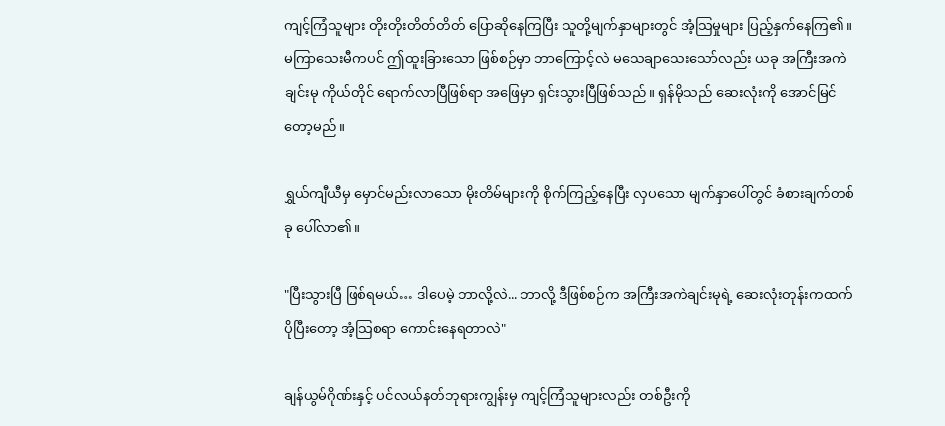ကျင့်ကြံသူများ တိုးတိုးတိတ်တိတ် ပြောဆိုနေကြပြီး သူတို့မျက်နှာများတွင် အံ့သြမှုများ ပြည့်နှက်နေကြ၏။ မကြာသေးမီကပင် ဤထူးခြားသော ဖြစ်စဉ်မှာ ဘာကြောင့်လဲ မသေချာသေးသော်လည်း ယခု အကြီးအကဲချင်းမု ကိုယ်တိုင် ရောက်လာပြီဖြစ်ရာ အဖြေမှာ ရှင်းသွားပြီဖြစ်သည်။ ရှန်မိုသည် ဆေးလုံးကို အောင်မြင်တော့မည်။

ရွှယ်ကျီယီမှ မှောင်မည်းလာသော မိုးတိမ်များကို စိုက်ကြည့်နေပြီး လှပသော မျက်နှာပေါ်တွင် ခံစားချက်တစ်ခု ပေါ်လာ၏။

"ပြီးသွားပြီ ဖြစ်ရမယ်… ဒါပေမဲ့ ဘာလို့လဲ... ဘာလို့ ဒီဖြစ်စဉ်က အကြီးအကဲချင်းမုရဲ့ ဆေးလုံးတုန်းကထက် ပိုပြီးတော့ အံ့သြစရာ ကောင်းနေရတာလဲ"

ချန်ယွမ်ဂိုဏ်းနှင့် ပင်လယ်နတ်ဘုရားကျွန်းမှ ကျင့်ကြံသူများလည်း တစ်ဦးကို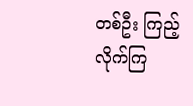တစ်ဦး ကြည့်လိုက်ကြ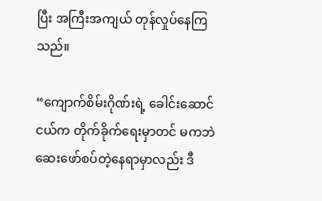ပြီး အကြီးအကျယ် တုန်လှုပ်နေကြသည်။

“ကျောက်စိမ်းဂိုဏ်းရဲ့ ခေါင်းဆောင်ငယ်က တိုက်ခိုက်ရေးမှာတင် မကဘဲ ဆေးဖော်စပ်တဲ့နေရာမှာလည်း ဒီ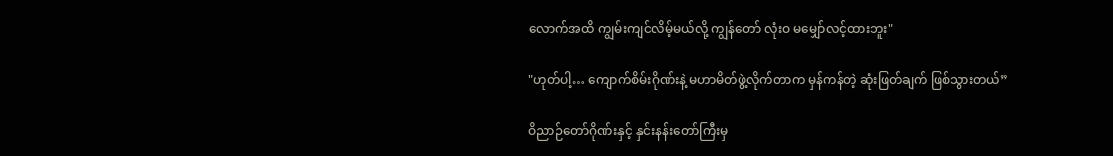လောက်အထိ ကျွမ်းကျင်လိမ့်မယ်လို့ ကျွန်တော် လုံးဝ မမျှော်လင့်ထားဘူး"

"ဟုတ်ပါ့… ကျောက်စိမ်းဂိုဏ်းနဲ့ မဟာမိတ်ဖွဲ့လိုက်တာက မှန်ကန်တဲ့ ဆုံးဖြတ်ချက် ဖြစ်သွားတယ်”

ဝိညာဉ်တော်ဂိုဏ်းနှင့် နှင်းနန်းတော်ကြီးမှ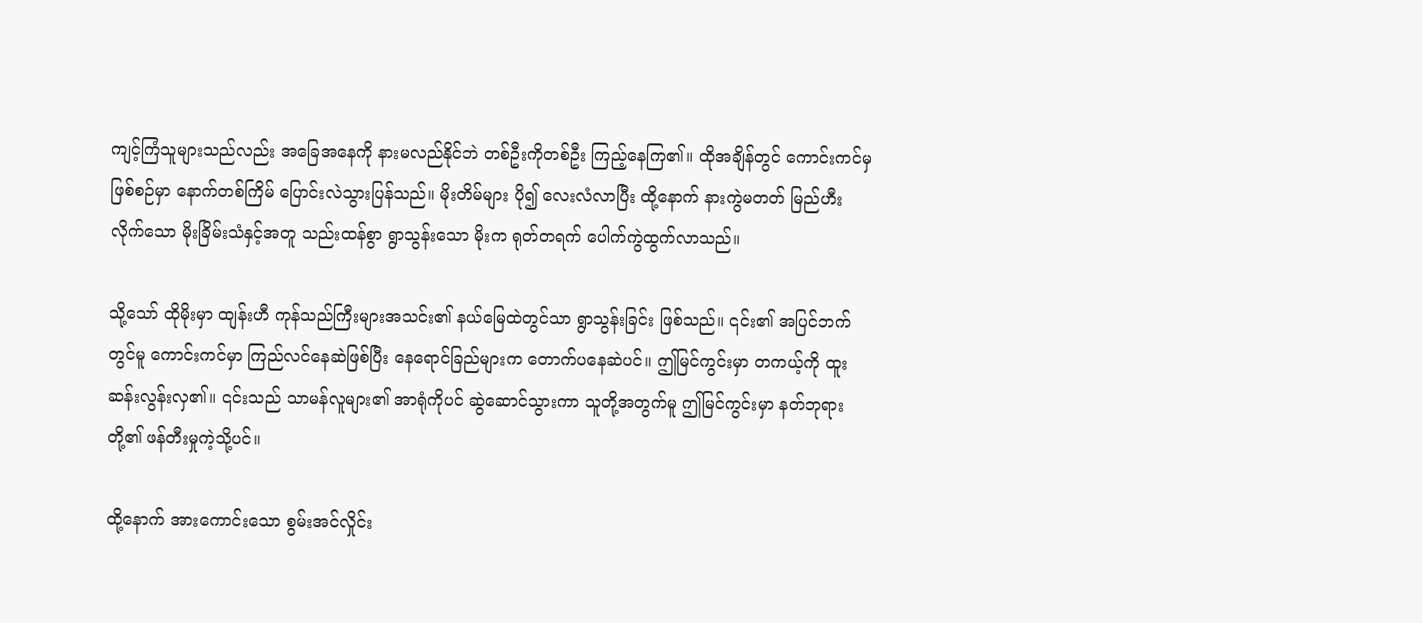ကျင့်ကြံသူများသည်လည်း အခြေအနေကို နားမလည်နိုင်ဘဲ တစ်ဦးကိုတစ်ဦး ကြည့်နေကြ၏။ ထိုအချိန်တွင် ကောင်းကင်မှဖြစ်စဉ်မှာ နောက်တစ်ကြိမ် ပြောင်းလဲသွားပြန်သည်။ မိုးတိမ်များ ပို၍ လေးလံလာပြီး ထို့နောက် နားကွဲမတတ် မြည်ဟီးလိုက်သော မိုးခြိမ်းသံနှင့်အတူ သည်းထန်စွာ ရွာသွန်းသော မိုးက ရုတ်တရက် ပေါက်ကွဲထွက်လာသည်။

သို့သော် ထိုမိုးမှာ ထျန်းဟီ ကုန်သည်ကြီးများအသင်း၏ နယ်မြေထဲတွင်သာ ရွာသွန်းခြင်း ဖြစ်သည်။ ၎င်း၏ အပြင်ဘက်တွင်မူ ကောင်းကင်မှာ ကြည်လင်နေဆဲဖြစ်ပြီး နေရောင်ခြည်များက တောက်ပနေဆဲပင်။ ဤမြင်ကွင်းမှာ တကယ့်ကို ထူးဆန်းလွန်းလှ၏။ ၎င်းသည် သာမန်လူများ၏ အာရုံကိုပင် ဆွဲဆောင်သွားကာ သူတို့အတွက်မူ ဤမြင်ကွင်းမှာ နတ်ဘုရားတို့၏ ဖန်တီးမှုကဲ့သို့ပင်။

ထို့နောက် အားကောင်းသော စွမ်းအင်လှိုင်း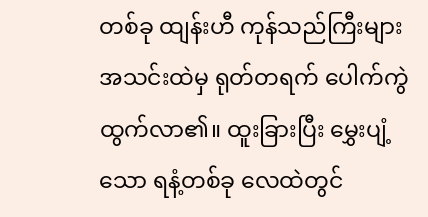တစ်ခု ထျန်းဟီ ကုန်သည်ကြီးများအသင်းထဲမှ ရုတ်တရက် ပေါက်ကွဲထွက်လာ၏။ ထူးခြားပြီး မွှေးပျံ့သော ရနံ့တစ်ခု လေထဲတွင်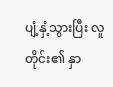ပျံ့နှံ့သွားပြီး လူတိုင်း၏ နှာ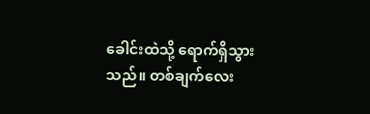ခေါင်းထဲသို့ ရောက်ရှိသွားသည်။ တစ်ချက်လေး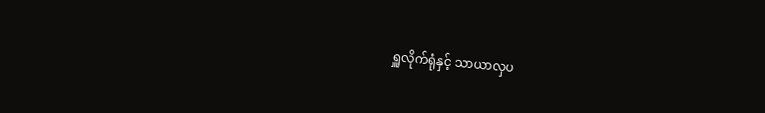ရှူလိုက်ရုံနှင့် သာယာလှပ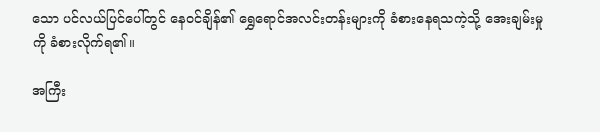သော ပင်လယ်ပြင်ပေါ်တွင် နေဝင်ချိန်၏ ရွှေရောင်အလင်းတန်းများကို ခံစားနေရသကဲ့သို့ အေးချမ်းမှုကို ခံစားလိုက်ရ၏။

အကြီး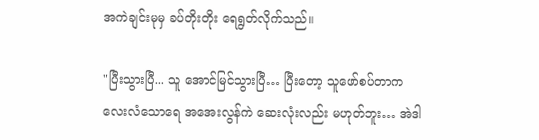အကဲချင်းမုမှ ခပ်တိုးတိုး ရေရွတ်လိုက်သည်။

"ပြီးသွားပြီ... သူ အောင်မြင်သွားပြီ… ပြီးတော့ သူဖော်စပ်တာက လေးလံသောရေ အအေးလွန်ကဲ ဆေးလုံးလည်း မဟုတ်ဘူး… အဲဒါ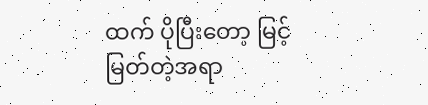ထက် ပိုပြီးတော့ မြင့်မြတ်တဲ့အရာ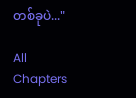တစ်ခုပဲ..."

All Chapters